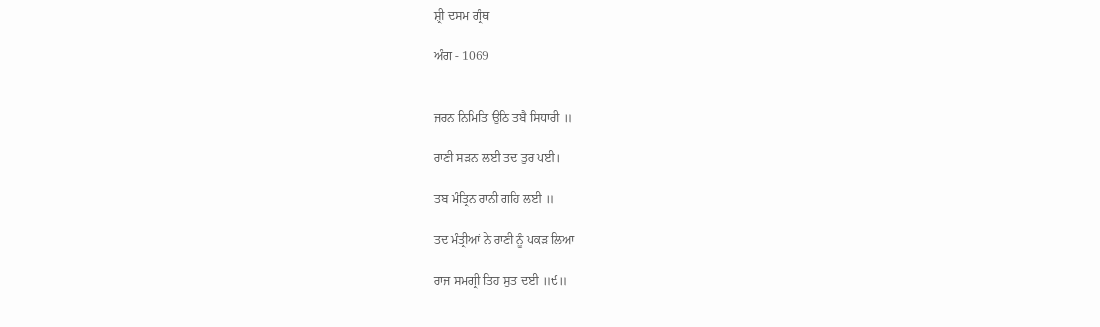ਸ਼੍ਰੀ ਦਸਮ ਗ੍ਰੰਥ

ਅੰਗ - 1069


ਜਰਨ ਨਿਮਿਤਿ ਉਠਿ ਤਬੈ ਸਿਧਾਰੀ ॥

ਰਾਣੀ ਸੜਨ ਲਈ ਤਦ ਤੁਰ ਪਈ।

ਤਬ ਮੰਤ੍ਰਿਨ ਰਾਨੀ ਗਹਿ ਲਈ ॥

ਤਦ ਮੰਤ੍ਰੀਆਂ ਨੇ ਰਾਣੀ ਨੂੰ ਪਕੜ ਲਿਆ

ਰਾਜ ਸਮਗ੍ਰੀ ਤਿਹ ਸੁਤ ਦਈ ॥੯॥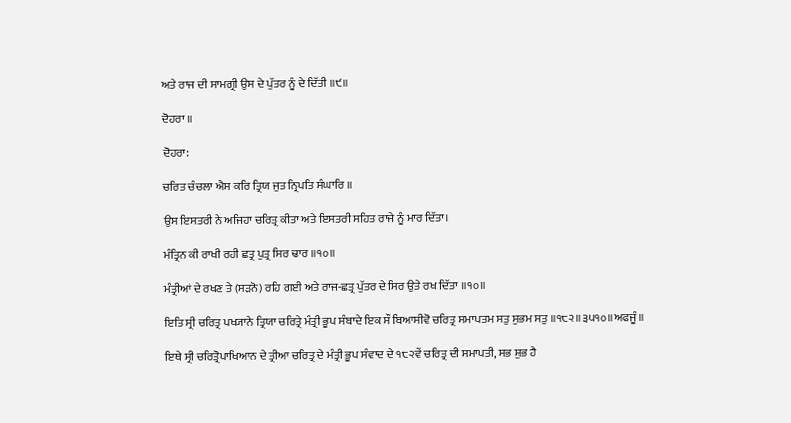ਅਤੇ ਰਾਜ ਦੀ ਸਾਮਗ੍ਰੀ ਉਸ ਦੇ ਪੁੱਤਰ ਨੂੰ ਦੇ ਦਿੱਤੀ ॥੯॥

ਦੋਹਰਾ ॥

ਦੋਹਰਾ:

ਚਰਿਤ ਚੰਚਲਾ ਐਸ ਕਰਿ ਤ੍ਰਿਯ ਜੁਤ ਨ੍ਰਿਪਤਿ ਸੰਘਾਰਿ ॥

ਉਸ ਇਸਤਰੀ ਨੇ ਅਜਿਹਾ ਚਰਿਤ੍ਰ ਕੀਤਾ ਅਤੇ ਇਸਤਰੀ ਸਹਿਤ ਰਾਜੇ ਨੂੰ ਮਾਰ ਦਿੱਤਾ।

ਮੰਤ੍ਰਿਨ ਕੀ ਰਾਖੀ ਰਹੀ ਛਤ੍ਰ ਪੁਤ੍ਰ ਸਿਰ ਢਾਰ ॥੧੦॥

ਮੰਤ੍ਰੀਆਂ ਦੇ ਰਖਣ ਤੇ (ਸੜਨੋ) ਰਹਿ ਗਈ ਅਤੇ ਰਾਜ-ਛਤ੍ਰ ਪੁੱਤਰ ਦੇ ਸਿਰ ਉਤੇ ਰਖ ਦਿੱਤਾ ॥੧੦॥

ਇਤਿ ਸ੍ਰੀ ਚਰਿਤ੍ਰ ਪਖ੍ਯਾਨੇ ਤ੍ਰਿਯਾ ਚਰਿਤ੍ਰੇ ਮੰਤ੍ਰੀ ਭੂਪ ਸੰਬਾਦੇ ਇਕ ਸੌ ਬਿਆਸੀਵੋ ਚਰਿਤ੍ਰ ਸਮਾਪਤਮ ਸਤੁ ਸੁਭਮ ਸਤੁ ॥੧੮੨॥੩੫੧੦॥ਅਫਜੂੰ॥

ਇਥੇ ਸ੍ਰੀ ਚਰਿਤ੍ਰੋਪਾਖਿਆਨ ਦੇ ਤ੍ਰੀਆ ਚਰਿਤ੍ਰ ਦੇ ਮੰਤ੍ਰੀ ਭੂਪ ਸੰਵਾਦ ਦੇ ੧੮੨ਵੇਂ ਚਰਿਤ੍ਰ ਦੀ ਸਮਾਪਤੀ, ਸਭ ਸ਼ੁਭ ਹੈ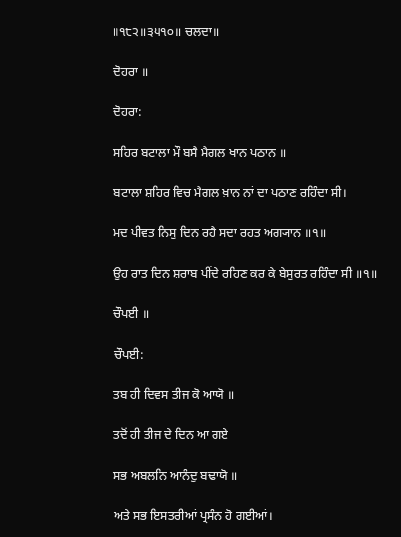॥੧੮੨॥੩੫੧੦॥ ਚਲਦਾ॥

ਦੋਹਰਾ ॥

ਦੋਹਰਾ:

ਸਹਿਰ ਬਟਾਲਾ ਮੌ ਬਸੈ ਮੈਗਲ ਖਾਨ ਪਠਾਨ ॥

ਬਟਾਲਾ ਸ਼ਹਿਰ ਵਿਚ ਮੈਗਲ ਖ਼ਾਨ ਨਾਂ ਦਾ ਪਠਾਣ ਰਹਿੰਦਾ ਸੀ।

ਮਦ ਪੀਵਤ ਨਿਸੁ ਦਿਨ ਰਹੈ ਸਦਾ ਰਹਤ ਅਗ੍ਯਾਨ ॥੧॥

ਉਹ ਰਾਤ ਦਿਨ ਸ਼ਰਾਬ ਪੀਂਦੇ ਰਹਿਣ ਕਰ ਕੇ ਬੇਸੁਰਤ ਰਹਿੰਦਾ ਸੀ ॥੧॥

ਚੌਪਈ ॥

ਚੌਪਈ:

ਤਬ ਹੀ ਦਿਵਸ ਤੀਜ ਕੋ ਆਯੋ ॥

ਤਦੋਂ ਹੀ ਤੀਜ ਦੇ ਦਿਨ ਆ ਗਏ

ਸਭ ਅਬਲਨਿ ਆਨੰਦੁ ਬਢਾਯੋ ॥

ਅਤੇ ਸਭ ਇਸਤਰੀਆਂ ਪ੍ਰਸੰਨ ਹੋ ਗਈਆਂ।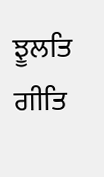ਝੂਲਤਿ ਗੀਤਿ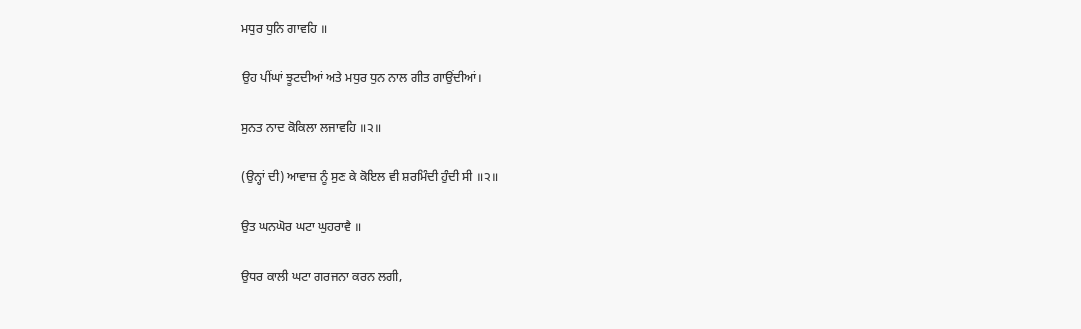ਮਧੁਰ ਧੁਨਿ ਗਾਵਹਿ ॥

ਉਹ ਪੀਂਘਾਂ ਝੂਟਦੀਆਂ ਅਤੇ ਮਧੁਰ ਧੁਨ ਨਾਲ ਗੀਤ ਗਾਉਂਦੀਆਂ।

ਸੁਨਤ ਨਾਦ ਕੋਕਿਲਾ ਲਜਾਵਹਿ ॥੨॥

(ਉਨ੍ਹਾਂ ਦੀ) ਆਵਾਜ਼ ਨੂੰ ਸੁਣ ਕੇ ਕੋਇਲ ਵੀ ਸ਼ਰਮਿੰਦੀ ਹੁੰਦੀ ਸੀ ॥੨॥

ਉਤ ਘਨਘੋਰ ਘਟਾ ਘੁਹਰਾਵੈ ॥

ਉਧਰ ਕਾਲੀ ਘਟਾ ਗਰਜਨਾ ਕਰਨ ਲਗੀ,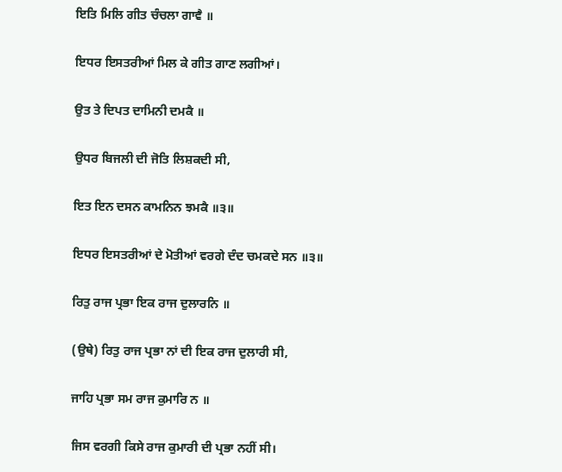ਇਤਿ ਮਿਲਿ ਗੀਤ ਚੰਚਲਾ ਗਾਵੈ ॥

ਇਧਰ ਇਸਤਰੀਆਂ ਮਿਲ ਕੇ ਗੀਤ ਗਾਣ ਲਗੀਆਂ।

ਉਤ ਤੇ ਦਿਪਤ ਦਾਮਿਨੀ ਦਮਕੈ ॥

ਉਧਰ ਬਿਜਲੀ ਦੀ ਜੋਤਿ ਲਿਸ਼ਕਦੀ ਸੀ,

ਇਤ ਇਨ ਦਸਨ ਕਾਮਨਿਨ ਝਮਕੈ ॥੩॥

ਇਧਰ ਇਸਤਰੀਆਂ ਦੇ ਮੋਤੀਆਂ ਵਰਗੇ ਦੰਦ ਚਮਕਦੇ ਸਨ ॥੩॥

ਰਿਤੁ ਰਾਜ ਪ੍ਰਭਾ ਇਕ ਰਾਜ ਦੁਲਾਰਨਿ ॥

(ਉਥੇ) ਰਿਤੁ ਰਾਜ ਪ੍ਰਭਾ ਨਾਂ ਦੀ ਇਕ ਰਾਜ ਦੁਲਾਰੀ ਸੀ,

ਜਾਹਿ ਪ੍ਰਭਾ ਸਮ ਰਾਜ ਕੁਮਾਰਿ ਨ ॥

ਜਿਸ ਵਰਗੀ ਕਿਸੇ ਰਾਜ ਕੁਮਾਰੀ ਦੀ ਪ੍ਰਭਾ ਨਹੀਂ ਸੀ।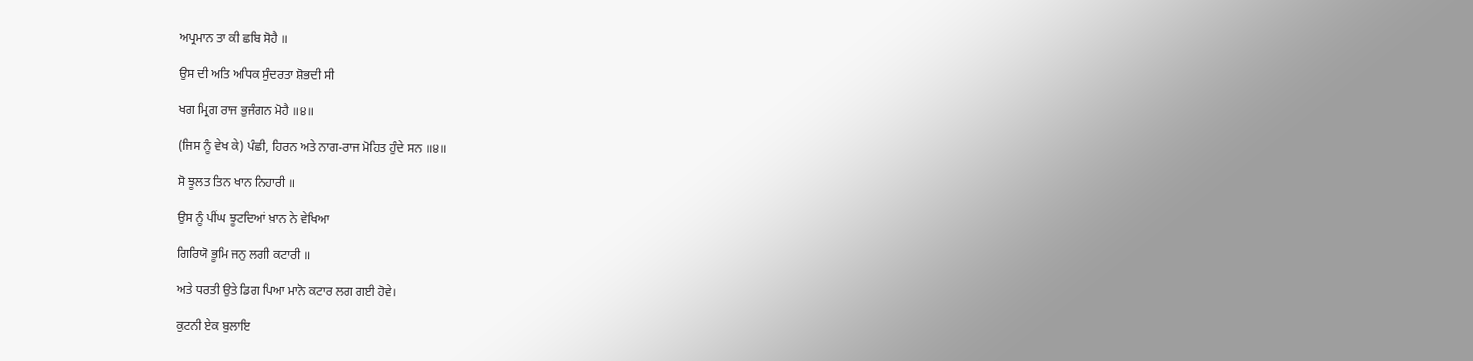ਅਪ੍ਰਮਾਨ ਤਾ ਕੀ ਛਬਿ ਸੋਹੈ ॥

ਉਸ ਦੀ ਅਤਿ ਅਧਿਕ ਸੁੰਦਰਤਾ ਸ਼ੋਭਦੀ ਸੀ

ਖਗ ਮ੍ਰਿਗ ਰਾਜ ਭੁਜੰਗਨ ਮੋਹੈ ॥੪॥

(ਜਿਸ ਨੂੰ ਵੇਖ ਕੇ) ਪੰਛੀ, ਹਿਰਨ ਅਤੇ ਨਾਗ-ਰਾਜ ਮੋਹਿਤ ਹੁੰਦੇ ਸਨ ॥੪॥

ਸੋ ਝੂਲਤ ਤਿਨ ਖਾਨ ਨਿਹਾਰੀ ॥

ਉਸ ਨੂੰ ਪੀਂਘ ਝੂਟਦਿਆਂ ਖ਼ਾਨ ਨੇ ਵੇਖਿਆ

ਗਿਰਿਯੋ ਭੂਮਿ ਜਨੁ ਲਗੀ ਕਟਾਰੀ ॥

ਅਤੇ ਧਰਤੀ ਉਤੇ ਡਿਗ ਪਿਆ ਮਾਨੋ ਕਟਾਰ ਲਗ ਗਈ ਹੋਵੇ।

ਕੁਟਨੀ ਏਕ ਬੁਲਾਇ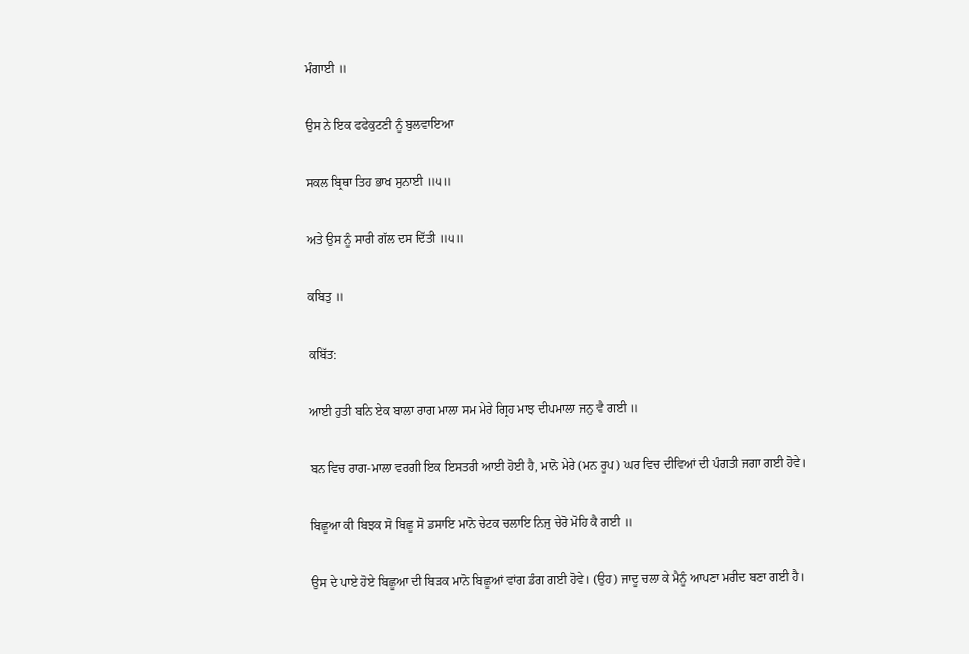ਮੰਗਾਈ ॥

ਉਸ ਨੇ ਇਕ ਫਫੇਕੁਟਣੀ ਨੂੰ ਬੁਲਵਾਇਆ

ਸਕਲ ਬ੍ਰਿਥਾ ਤਿਹ ਭਾਖ ਸੁਨਾਈ ॥੫॥

ਅਤੇ ਉਸ ਨੂੰ ਸਾਰੀ ਗੱਲ ਦਸ ਦਿੱਤੀ ॥੫॥

ਕਬਿਤੁ ॥

ਕਬਿੱਤ:

ਆਈ ਹੁਤੀ ਬਨਿ ਏਕ ਬਾਲਾ ਰਾਗ ਮਾਲਾ ਸਮ ਮੇਰੇ ਗ੍ਰਿਹ ਮਾਝ ਦੀਪਮਾਲਾ ਜਨੁ ਵੈ ਗਈ ॥

ਬਨ ਵਿਚ ਰਾਗ-ਮਾਲਾ ਵਰਗੀ ਇਕ ਇਸਤਰੀ ਆਈ ਹੋਈ ਹੈ, ਮਾਨੋ ਮੇਰੇ (ਮਨ ਰੂਪ) ਘਰ ਵਿਚ ਦੀਵਿਆਂ ਦੀ ਪੰਗਤੀ ਜਗਾ ਗਈ ਹੋਵੇ।

ਬਿਛੂਆ ਕੀ ਬਿਝਕ ਸੋ ਬਿਛੂ ਸੋ ਡਸਾਇ ਮਾਨੋ ਚੇਟਕ ਚਲਾਇ ਨਿਜੁ ਚੇਰੋ ਮੋਹਿ ਕੈ ਗਈ ॥

ਉਸ ਦੇ ਪਾਏ ਹੋਏ ਬਿਛੂਆ ਦੀ ਬਿੜਕ ਮਾਨੋ ਬਿਛੂਆਂ ਵਾਂਗ ਡੰਗ ਗਈ ਹੋਵੇ। (ਉਹ) ਜਾਦੂ ਚਲਾ ਕੇ ਮੈਨੂੰ ਆਪਣਾ ਮਰੀਦ ਬਣਾ ਗਈ ਹੈ।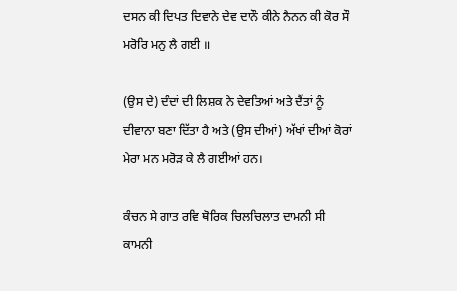ਦਸਨ ਕੀ ਦਿਪਤ ਦਿਵਾਨੇ ਦੇਵ ਦਾਨੌ ਕੀਨੇ ਨੈਨਨ ਕੀ ਕੋਰ ਸੌ ਮਰੋਰਿ ਮਨੁ ਲੈ ਗਈ ॥

(ਉਸ ਦੇ) ਦੰਦਾਂ ਦੀ ਲਿਸ਼ਕ ਨੇ ਦੇਵਤਿਆਂ ਅਤੇ ਦੈਂਤਾਂ ਨੂੰ ਦੀਵਾਨਾ ਬਣਾ ਦਿੱਤਾ ਹੈ ਅਤੇ (ਉਸ ਦੀਆਂ) ਅੱਖਾਂ ਦੀਆਂ ਕੋਰਾਂ ਮੇਰਾ ਮਨ ਮਰੋੜ ਕੇ ਲੈ ਗਈਆਂ ਹਨ।

ਕੰਚਨ ਸੇ ਗਾਤ ਰਵਿ ਥੋਰਿਕ ਚਿਲਚਿਲਾਤ ਦਾਮਨੀ ਸੀ ਕਾਮਨੀ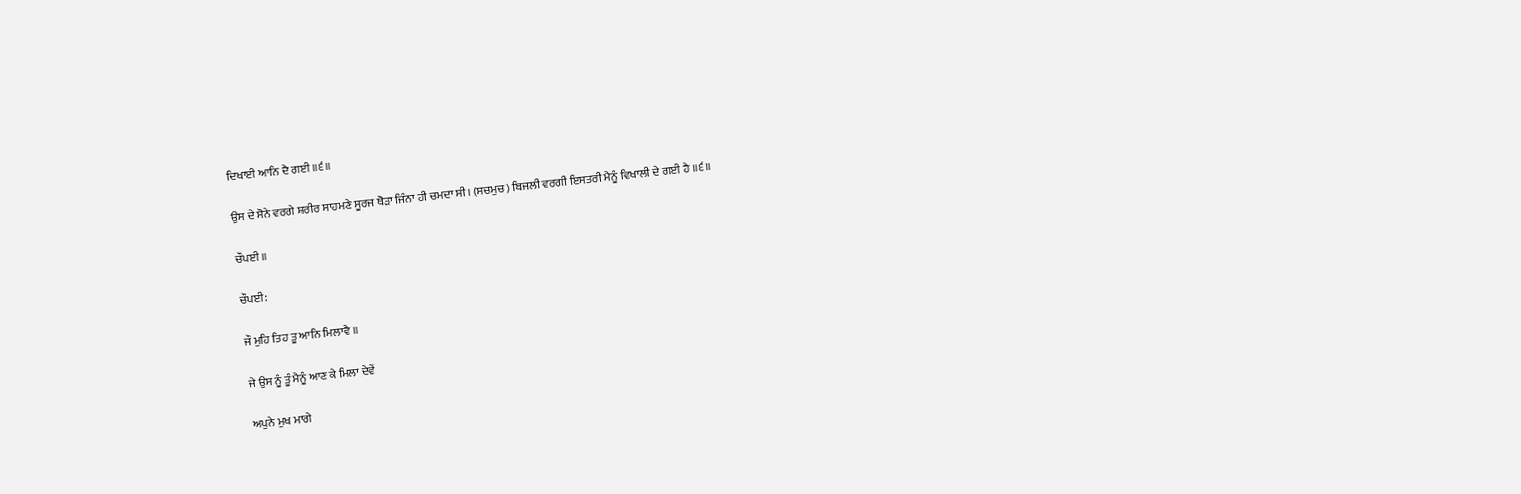ਦਿਖਾਈ ਆਨਿ ਦੈ ਗਈ ॥੬॥

ਉਸ ਦੇ ਸੋਨੇ ਵਰਗੇ ਸ਼ਰੀਰ ਸਾਹਮਣੇ ਸੂਰਜ ਥੋੜਾ ਜਿੰਨਾ ਹੀ ਚਮਦਾ ਸੀ। (ਸਚਮੁਚ) ਬਿਜਲੀ ਵਰਗੀ ਇਸਤਰੀ ਮੈਨੂੰ ਵਿਖਾਲੀ ਦੇ ਗਈ ਹੈ ॥੬॥

ਚੌਪਈ ॥

ਚੌਪਈ:

ਜੌ ਮੁਹਿ ਤਿਹ ਤੂ ਆਨਿ ਮਿਲਾਵੈ ॥

ਜੇ ਉਸ ਨੂੰ ਤੂੰ ਮੈਨੂੰ ਆਣ ਕੇ ਮਿਲਾ ਦੇਵੇਂ

ਅਪੁਨੇ ਮੁਖ ਮਾਗੇ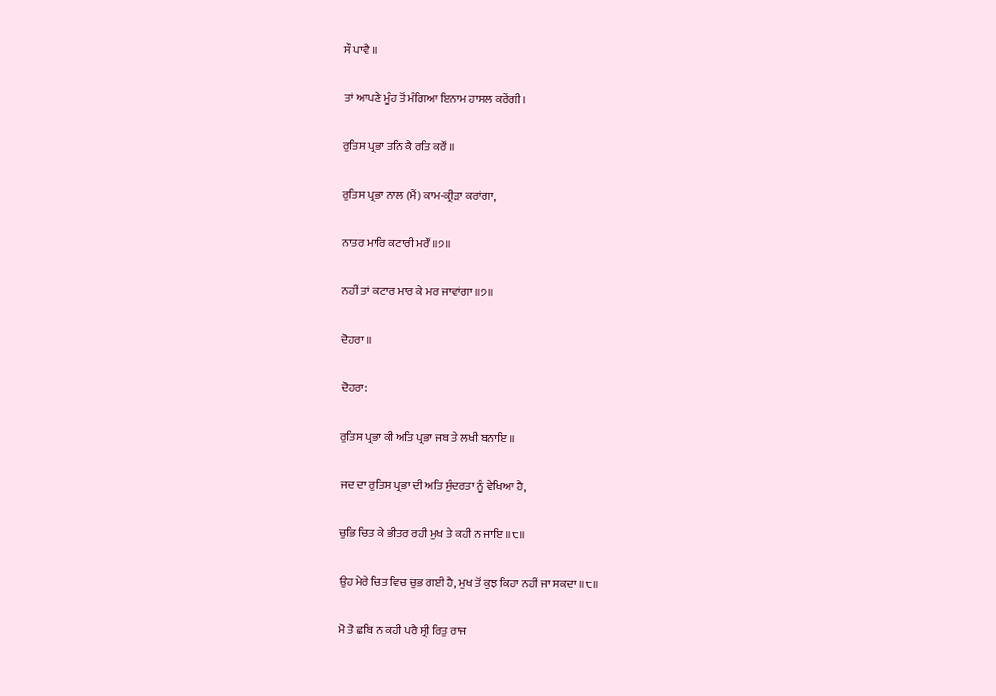ਸੌ ਪਾਵੈ ॥

ਤਾਂ ਆਪਣੇ ਮੂੰਹ ਤੋਂ ਮੰਗਿਆ ਇਨਾਮ ਹਾਸਲ ਕਰੇਂਗੀ।

ਰੁਤਿਸ ਪ੍ਰਭਾ ਤਨਿ ਕੈ ਰਤਿ ਕਰੌਂ ॥

ਰੁਤਿਸ ਪ੍ਰਭਾ ਨਾਲ (ਮੈਂ) ਕਾਮ-ਕ੍ਰੀੜਾ ਕਰਾਂਗਾ,

ਨਾਤਰ ਮਾਰਿ ਕਟਾਰੀ ਮਰੌਂ ॥੭॥

ਨਹੀਂ ਤਾਂ ਕਟਾਰ ਮਾਰ ਕੇ ਮਰ ਜਾਵਾਂਗਾ ॥੭॥

ਦੋਹਰਾ ॥

ਦੋਹਰਾ:

ਰੁਤਿਸ ਪ੍ਰਭਾ ਕੀ ਅਤਿ ਪ੍ਰਭਾ ਜਬ ਤੇ ਲਖੀ ਬਨਾਇ ॥

ਜਦ ਦਾ ਰੁਤਿਸ ਪ੍ਰਭਾ ਦੀ ਅਤਿ ਸੁੰਦਰਤਾ ਨੂੰ ਵੇਖਿਆ ਹੈ,

ਚੁਭਿ ਚਿਤ ਕੇ ਭੀਤਰ ਰਹੀ ਮੁਖ ਤੇ ਕਹੀ ਨ ਜਾਇ ॥੮॥

ਉਹ ਮੇਰੇ ਚਿਤ ਵਿਚ ਚੁਭ ਗਈ ਹੈ, ਮੁਖ ਤੋਂ ਕੁਝ ਕਿਹਾ ਨਹੀਂ ਜਾ ਸਕਦਾ ॥੮॥

ਮੋ ਤੋ ਛਬਿ ਨ ਕਹੀ ਪਰੈ ਸ੍ਰੀ ਰਿਤੁ ਰਾਜ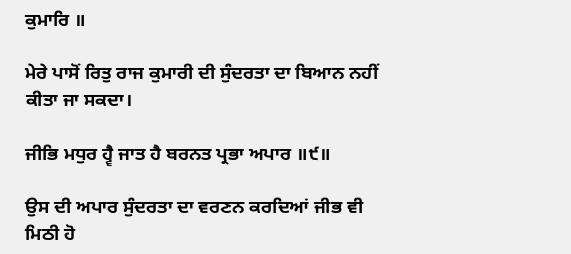ਕੁਮਾਰਿ ॥

ਮੇਰੇ ਪਾਸੋਂ ਰਿਤੁ ਰਾਜ ਕੁਮਾਰੀ ਦੀ ਸੁੰਦਰਤਾ ਦਾ ਬਿਆਨ ਨਹੀਂ ਕੀਤਾ ਜਾ ਸਕਦਾ।

ਜੀਭਿ ਮਧੁਰ ਹ੍ਵੈ ਜਾਤ ਹੈ ਬਰਨਤ ਪ੍ਰਭਾ ਅਪਾਰ ॥੯॥

ਉਸ ਦੀ ਅਪਾਰ ਸੁੰਦਰਤਾ ਦਾ ਵਰਣਨ ਕਰਦਿਆਂ ਜੀਭ ਵੀ ਮਿਠੀ ਹੋ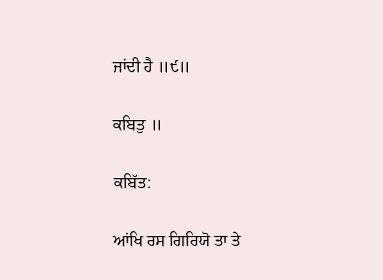ਜਾਂਦੀ ਹੈ ॥੯॥

ਕਬਿਤੁ ॥

ਕਬਿੱਤ:

ਆਂਖਿ ਰਸ ਗਿਰਿਯੋ ਤਾ ਤੇ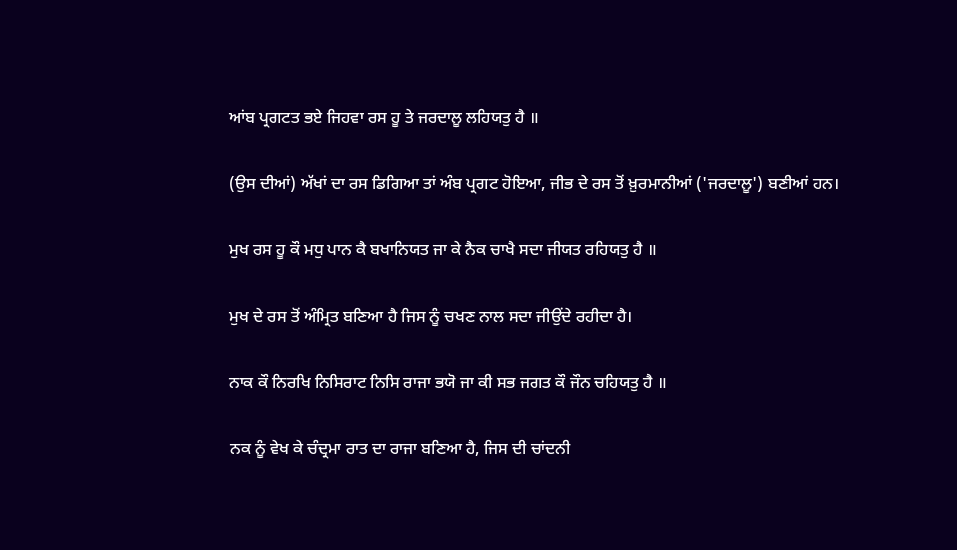ਆਂਬ ਪ੍ਰਗਟਤ ਭਏ ਜਿਹਵਾ ਰਸ ਹੂ ਤੇ ਜਰਦਾਲੂ ਲਹਿਯਤੁ ਹੈ ॥

(ਉਸ ਦੀਆਂ) ਅੱਖਾਂ ਦਾ ਰਸ ਡਿਗਿਆ ਤਾਂ ਅੰਬ ਪ੍ਰਗਟ ਹੋਇਆ, ਜੀਭ ਦੇ ਰਸ ਤੋਂ ਖ਼ੁਰਮਾਨੀਆਂ ('ਜਰਦਾਲੂ') ਬਣੀਆਂ ਹਨ।

ਮੁਖ ਰਸ ਹੂ ਕੌ ਮਧੁ ਪਾਨ ਕੈ ਬਖਾਨਿਯਤ ਜਾ ਕੇ ਨੈਕ ਚਾਖੈ ਸਦਾ ਜੀਯਤ ਰਹਿਯਤੁ ਹੈ ॥

ਮੁਖ ਦੇ ਰਸ ਤੋਂ ਅੰਮ੍ਰਿਤ ਬਣਿਆ ਹੈ ਜਿਸ ਨੂੰ ਚਖਣ ਨਾਲ ਸਦਾ ਜੀਉਂਦੇ ਰਹੀਦਾ ਹੈ।

ਨਾਕ ਕੌ ਨਿਰਖਿ ਨਿਸਿਰਾਟ ਨਿਸਿ ਰਾਜਾ ਭਯੋ ਜਾ ਕੀ ਸਭ ਜਗਤ ਕੌ ਜੌਨ ਚਹਿਯਤੁ ਹੈ ॥

ਨਕ ਨੂੰ ਵੇਖ ਕੇ ਚੰਦ੍ਰਮਾ ਰਾਤ ਦਾ ਰਾਜਾ ਬਣਿਆ ਹੈ, ਜਿਸ ਦੀ ਚਾਂਦਨੀ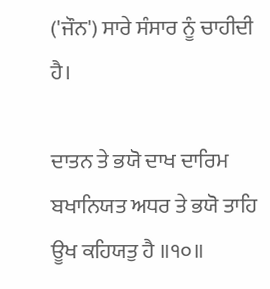('ਜੌਨ') ਸਾਰੇ ਸੰਸਾਰ ਨੂੰ ਚਾਹੀਦੀ ਹੈ।

ਦਾਤਨ ਤੇ ਭਯੋ ਦਾਖ ਦਾਰਿਮ ਬਖਾਨਿਯਤ ਅਧਰ ਤੇ ਭਯੋ ਤਾਹਿ ਊਖ ਕਹਿਯਤੁ ਹੈ ॥੧੦॥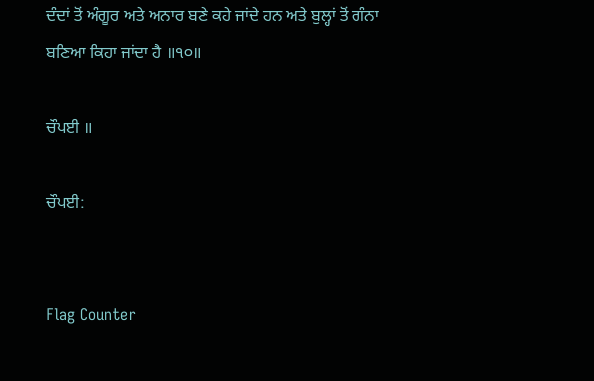ਦੰਦਾਂ ਤੋਂ ਅੰਗੂਰ ਅਤੇ ਅਨਾਰ ਬਣੇ ਕਹੇ ਜਾਂਦੇ ਹਨ ਅਤੇ ਬੁਲ੍ਹਾਂ ਤੋਂ ਗੰਨਾ ਬਣਿਆ ਕਿਹਾ ਜਾਂਦਾ ਹੈ ॥੧੦॥

ਚੌਪਈ ॥

ਚੌਪਈ:


Flag Counter